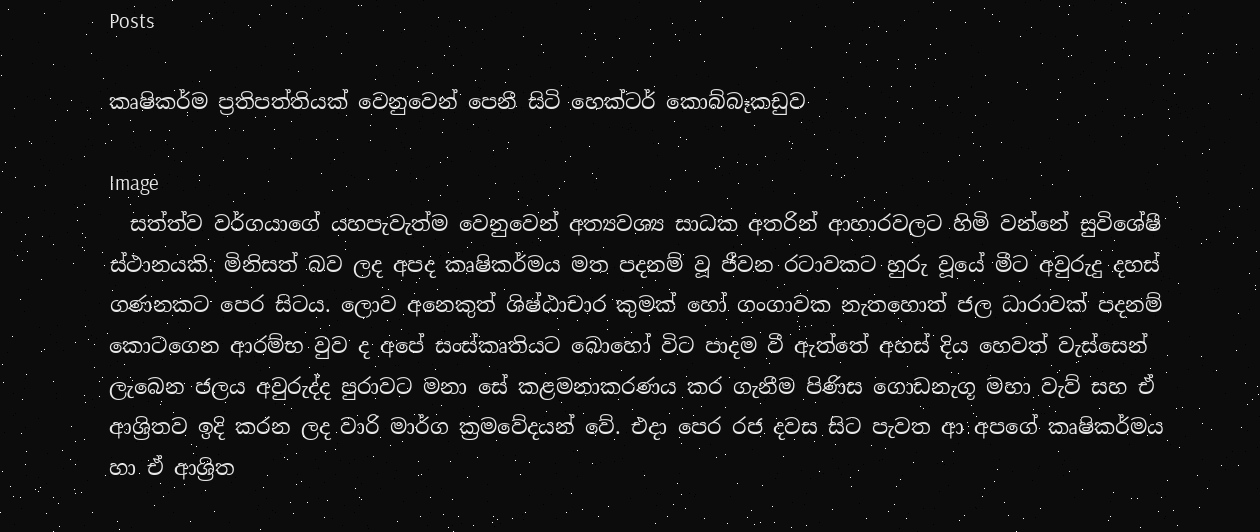Posts

කෘෂිකර්ම ප්‍රතිපත්තියක් වෙනුවෙන් පෙනී සිටි හෙක්ටර් කොබ්බෑකඩුව

Image
  සත්ත්ව වර්ගයාගේ යහපැවැත්ම වෙනුවෙන් අත්‍යවශ්‍ය සාධක අතරින් ආහාරවලට හිමි වන්නේ සුවිශේෂී ස්ථානයකි. මිනිසත් බව ලද අපද කෘෂිකර්මය මත පදනම් වූ ජීවන රටාවකට හුරු වූයේ මීට අවුරුදු දහස් ගණනකට පෙර සිටය. ලොව අනෙකුත් ශිෂ්ඨාචාර කුමක් හෝ ගංගාවක නැතහොත් ජල ධාරාවක් පදනම් කොටගෙන ආරම්භ වුව ද අපේ සංස්කෘතියට බොහෝ විට පාදම වී ඇත්තේ අහස් දිය හෙවත් වැස්සෙන් ලැබෙන ජලය අවුරුද්ද පුරාවට මනා සේ කළමනාකරණය කර ගැනීම පිණිස ගොඩනැගූ මහා වැව් සහ ඒ ආශ්‍රිතව ඉදි කරන ලද වාරි මාර්ග ක්‍රමවේදයන් වේ. එදා පෙර රජ දවස සිට පැවත ආ අපගේ කෘෂිකර්මය හා ඒ ආශ්‍රිත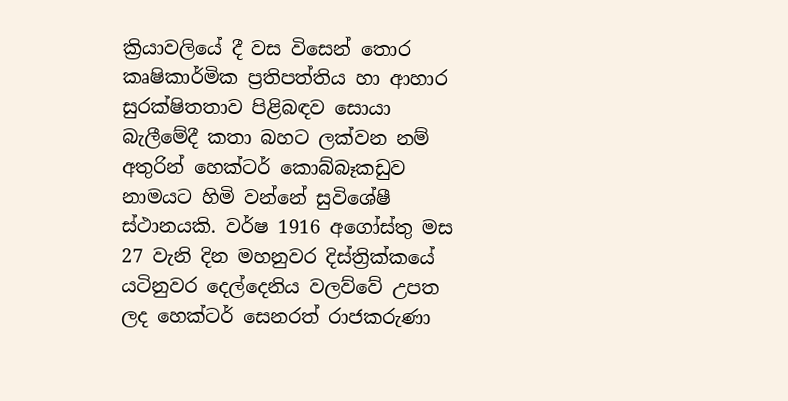ක්‍රියාවලියේ දී වස විසෙන් තොර කෘෂිකාර්මික ප්‍රතිපත්තිය හා ආහාර සුරක්ෂිතතාව පිළිබඳව සොයා බැලීමේදී කතා බහට ලක්වන නම් අතුරින් හෙක්ටර් කොබ්බෑකඩුව නාමයට හිමි වන්නේ සුවිශේෂී ස්ථානයකි. වර්ෂ 1916 අගෝස්තු මස 27 වැනි දින මහනුවර දිස්ත්‍රික්කයේ යටිනුවර දෙල්දෙනිය වලව්වේ උපත ලද හෙක්ටර් සෙනරත් රාජකරුණා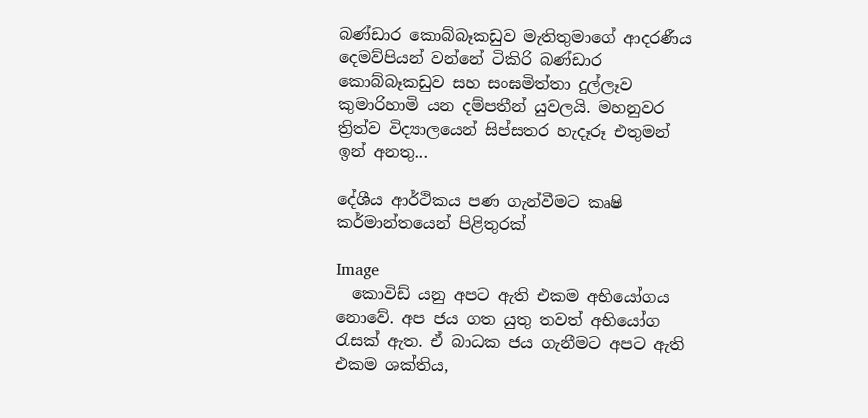බණ්ඩාර කොබ්බෑකඩුව මැතිතුමාගේ ආදරණීය දෙමව්පියන් වන්නේ ටිකිරි බණ්ඩාර කොබ්බෑකඩුව සහ සංඝමිත්තා දුල්ලෑව කුමාරිහාමි යන දම්පතීන් යුවලයි. මහනුවර ත්‍රිත්ව විද්‍යාලයෙන් සිප්සතර හැදෑරූ එතුමන් ඉන් අනතු...

දේශීය ආර්ථිකය පණ ගැන්වීමට කෘෂි කර්මාන්තයෙන් පිළිතුරක්

Image
  කොවිඩ් යනු අපට ඇති එකම අභියෝගය නොවේ. අප ජය ගත යුතු තවත් අභියෝග රැසක් ඇත. ඒ බාධක ජය ගැනීමට අපට ඇති එකම ශක්තිය,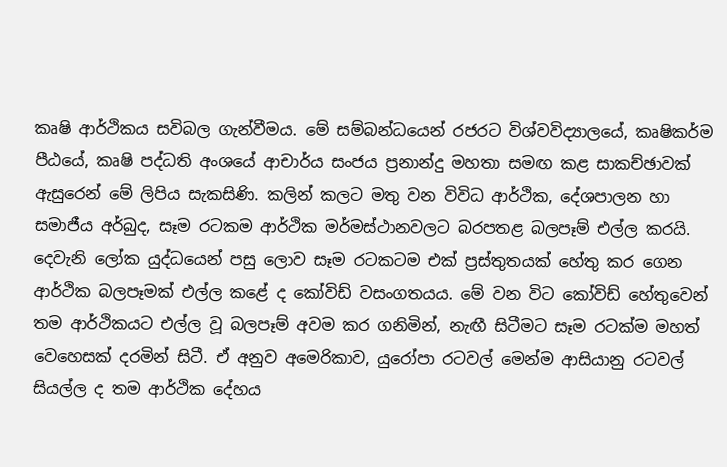කෘෂි ආර්ථිකය සවිබල ගැන්වීමය. මේ සම්බන්ධයෙන් රජරට විශ්වවිද්‍යාලයේ, කෘෂිකර්ම පීඨයේ, කෘෂි පද්ධති අංශයේ ආචාර්ය සංජය ප්‍රනාන්දු මහතා සමඟ කළ සාකච්ඡාවක් ඇසුරෙන් මේ ලිපිය සැකසිණි. කලින් කලට මතු වන විවිධ ආර්ථික, දේශපාලන හා සමාජීය අර්බුද, සෑම රටකම ආර්ථික මර්මස්ථානවලට බරපතළ බලපෑම් එල්ල කරයි. දෙවැනි ලෝක යුද්ධයෙන් පසු ලොව සෑම රටකටම එක් ප්‍රස්තුතයක් හේතු කර ගෙන ආර්ථික බලපෑමක් එල්ල කළේ ද කෝවිඩ් වසංගතයය. මේ වන විට කෝවිඩ් හේතුවෙන් තම ආර්ථිකයට එල්ල වූ බලපෑම් අවම කර ගනිමින්, නැඟී සිටීමට සෑම රටක්ම මහත් වෙහෙසක් දරමින් සිටී. ඒ අනුව අමෙරිකාව, යුරෝපා රටවල් මෙන්ම ආසියානු රටවල් සියල්ල ද තම ආර්ථික දේහය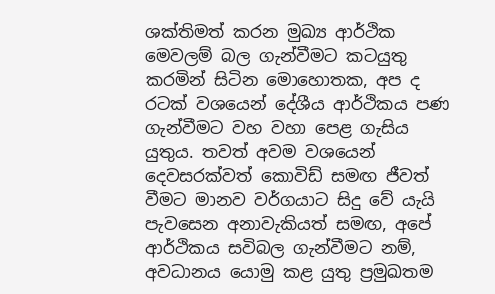ශක්තිමත් කරන මුඛ්‍ය ආර්ථික මෙවලම් බල ගැන්වීමට කටයුතු කරමින් සිටින මොහොතක, අප ද රටක් වශයෙන් දේශීය ආර්ථිකය පණ ගැන්වීමට වහ වහා පෙළ ගැසිය යුතුය. තවත් අවම වශයෙන් දෙවසරක්වත් කොවිඩ් සමඟ ජීවත් වීමට මානව වර්ගයාට සිදු වේ යැයි පැවසෙන අනාවැකියත් සමඟ, අපේ ආර්ථිකය සවිබල ගැන්වීමට නම්, අවධානය යොමු කළ යුතු ප්‍රමුඛතම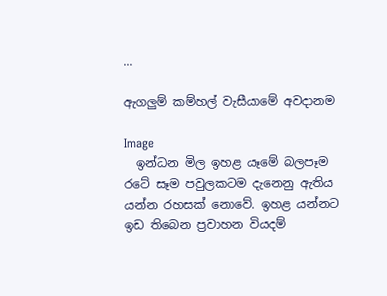...

ඇගලුම් කම්හල් වැසීයාමේ අවදානම

Image
  ඉන්ධන මිල ඉහළ යෑමේ බලපෑම රටේ සෑම පවුලකටම දැනෙනු ඇතිය යන්න රහසක් නොවේ. ඉහළ යන්නට ඉඩ තිබෙන ප්‍රවාහන වියදම්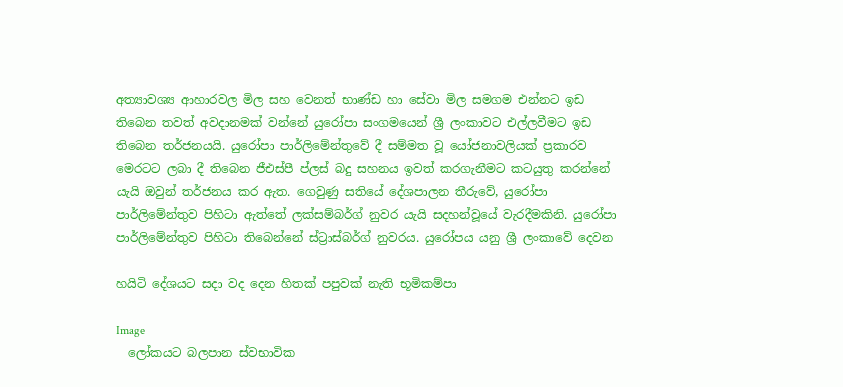අත්‍යාවශ්‍ය ආහාරවල මිල සහ වෙනත් භාණ්ඩ හා සේවා මිල සමගම එන්නට ඉඩ තිබෙන තවත් අවදානමක් වන්නේ යුරෝපා සංගමයෙන් ශ්‍රී ලංකාවට එල්ලවීමට ඉඩ තිබෙන තර්ජනයයි. යුරෝපා පාර්ලිමේන්තුවේ දී සම්මත වූ යෝජනාවලියක් ප්‍රකාරව මෙරටට ලබා දී තිබෙන ජීඑස්පී ප්ලස් බදු සහනය ඉවත් කරගැනීමට කටයුතු කරන්නේ යැයි ඔවුන් තර්ජනය කර ඇත. ගෙවුණු සතියේ දේශපාලන තීරුවේ, යුරෝපා පාර්ලිමේන්තුව පිහිටා ඇත්තේ ලක්සම්බර්ග් නුවර යැයි සදහන්වූයේ වැරදීමකිනි. යුරෝපා පාර්ලිමේන්තුව පිහිටා තිබෙන්නේ ස්ට්‍රාස්බර්ග් නුවරය. යුරෝපය යනු ශ්‍රී ලංකාවේ දෙවන

හයිටි දේශයට සදා වද දෙන හිතක් පපුවක් නැති භූමිකම්පා

Image
  ලෝකයට බලපාන ස්වභාවික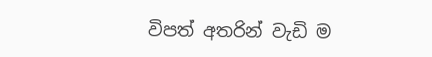විපත් අතරින් වැඩි ම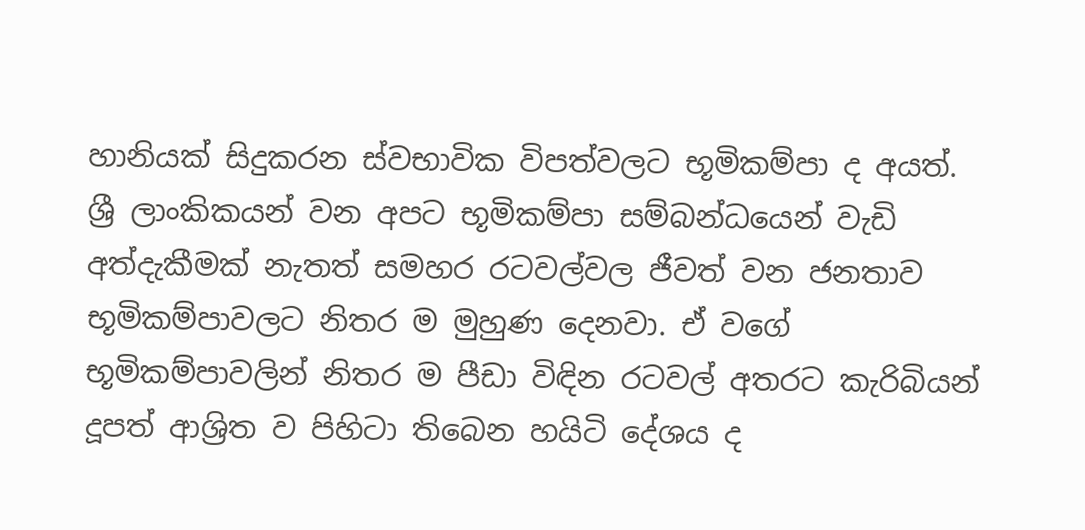හානියක් සිදුකරන ස්වභාවික විපත්වලට භූමිකම්පා ද අයත්. ශ්‍රී ලාංකිකයන් වන අපට භූමිකම්පා සම්බන්ධයෙන් වැඩි අත්දැකීමක් නැතත් සමහර රටවල්වල ජීවත් වන ජනතාව භූමිකම්පාවලට නිතර ම මුහුණ දෙනවා. ඒ වගේ භූමිකම්පාවලින් නිතර ම පීඩා විඳින රටවල් අතරට කැරිබියන් දූපත් ආශ්‍රිත ව පිහිටා තිබෙන හයිටි දේශය ද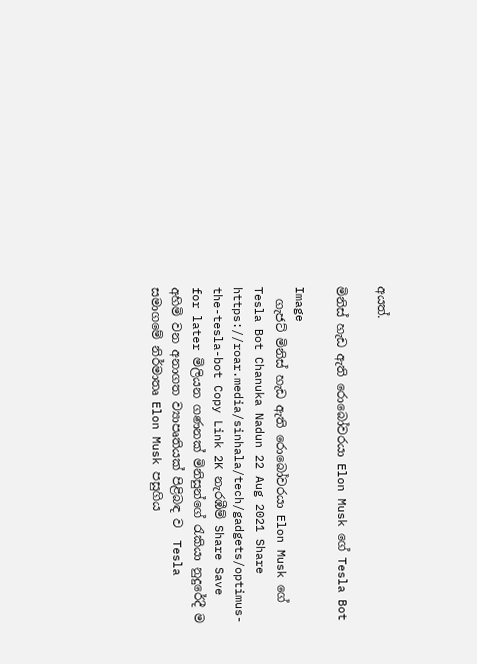අයත්.

මිනිස් හැඩ ඇති රොබෝවරයා Elon Musk ගේ Tesla Bot

Image
  ගැජට් මිනිස් හැඩ ඇති රොබෝවරයා Elon Musk ගේ Tesla Bot Chanuka Nadun 22 Aug 2021 Share https://roar.media/sinhala/tech/gadgets/optimus-the-tesla-bot Copy Link 2K නැරඹීම් Share Save for later මිලියන ගණනක් මිනිසුන්ගේ රැකියා නුදුරේදී ම අහිමි වන අනාගත ව්‍යාපෘතියක් පිළිබඳ ව  Tesla සමාගමේ නිර්මාතෘ Elon Musk පසුගිය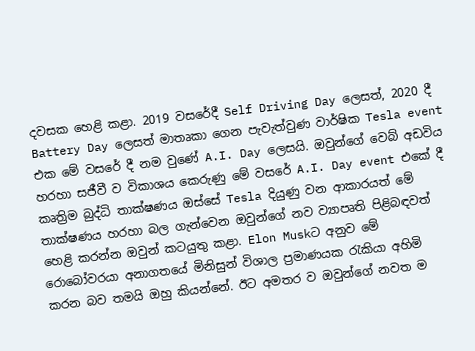දවසක හෙළි කළා. 2019 වසරේදී Self Driving Day ලෙසත්, 2020 දී Battery Day ලෙසත් මාතෘකා ගෙන පැවැත්වුණ වාර්ෂික Tesla event එක මේ වසරේ දී නම වුණේ A.I. Day ලෙසයි. ඔවුන්ගේ වෙබ් අඩවිය හරහා සජීවී ව විකාශය කෙරුණු මේ වසරේ A.I. Day event එකේ දී කෘත්‍රිම බුද්ධි තාක්ෂණය ඔස්සේ Tesla දියුණු වන ආකාරයත් මේ තාක්ෂණය හරහා බල ගැන්වෙන ඔවුන්ගේ නව ව්‍යාපෘති පිළිබඳවත් හෙළි කරන්න ඔවුන් කටයුතු කළා. Elon Muskට අනුව මේ රොබෝවරයා අනාගතයේ මිනිසුන් විශාල ප්‍රමාණයක රැකියා අහිමි කරන බව තමයි ඔහු කියන්නේ. ඊට අමතර ව ඔවුන්ගේ නවත ම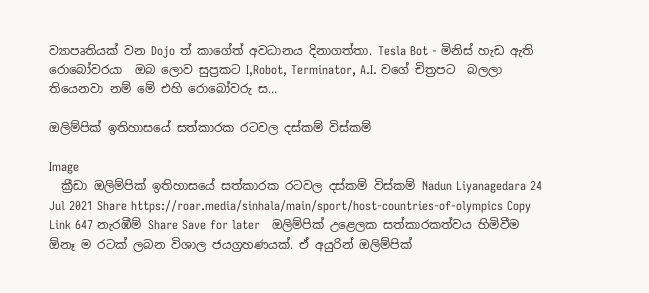ව්‍යාපෘතියක් වන Dojo ත් කාගේත් අවධානය දිනාගත්තා. Tesla Bot - මිනිස් හැඩ ඇති රොබෝවරයා  ඔබ ලොව සුප්‍රකට I,Robot, Terminator, A.I. වගේ චිත්‍රපට  බලලා තියෙනවා නම් මේ එහි රොබෝවරු ස...

ඔලිම්පික් ඉතිහාසයේ සත්කාරක රටවල දස්කම් විස්කම්

Image
  ක්‍රීඩා ඔලිම්පික් ඉතිහාසයේ සත්කාරක රටවල දස්කම් විස්කම් Nadun Liyanagedara 24 Jul 2021 Share https://roar.media/sinhala/main/sport/host-countries-of-olympics Copy Link 647 නැරඹීම් Share Save for later   ඔලිම්පික් උළෙලක සත්කාරකත්වය හිමිවීම ඕනෑ ම රටක් ලබන විශාල ජයග්‍රහණයක්. ඒ අයුරින් ඔලිම්පික්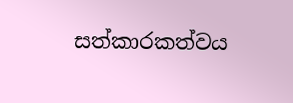සත්කාරකත්වය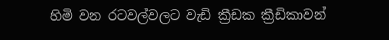හිමි වන රටවල්වලට වැඩි ක්‍රීඩක ක්‍රීඩිකාවන්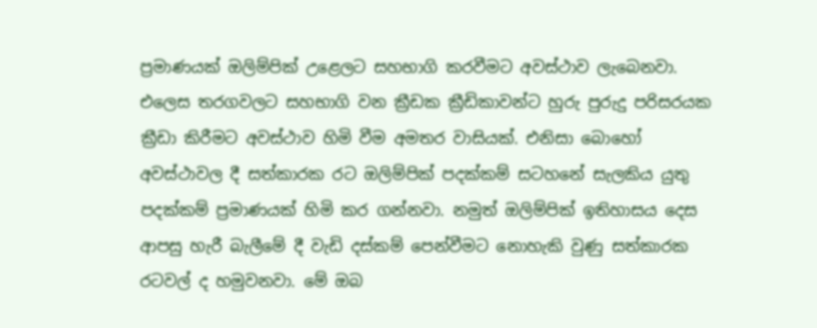ප්‍රමාණයක් ඔලිම්පික් උළෙලට සහභාගි කරවීමට අවස්ථාව ලැබෙනවා. එලෙස තරගවලට සහභාගි වන ක්‍රීඩක ක්‍රීඩිකාවන්ට හුරු පුරුදු පරිසරයක ක්‍රීඩා කිරීමට අවස්ථාව හිමි වීම අමතර වාසියක්. එනිසා බොහෝ අවස්ථාවල දී සත්කාරක රට ඔලිම්පික් පදක්කම් සටහනේ සැලකිය යුතු පදක්කම් ප්‍රමාණයක් හිමි කර ගන්නවා. නමුත් ඔලිම්පික් ඉතිහාසය දෙස ආපසු හැරී බැලීමේ දී වැඩි දස්කම් පෙන්වීමට නොහැකි වුණු සත්කාරක රටවල් ද හමුවනවා. මේ ඔබ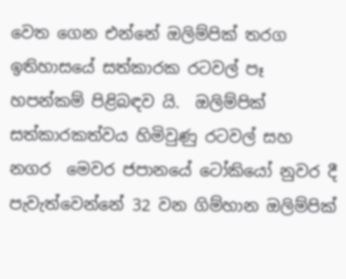වෙත ගෙන එන්නේ ඔලිම්පික් තරග ඉතිහාසයේ සත්කාරක රටවල් පෑ හපන්කම් පිළිබඳව යි.  ඔලිම්පික් සත්කාරකත්වය හිමිවුණු රටවල් සහ නගර  මෙවර ජපානයේ ටෝකියෝ නුවර දී පැවැත්වෙන්නේ 32 වන ගිම්හාන ඔලිම්පික්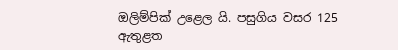ඔලිම්පික් උළෙල යි. පසුගිය වසර 125 ඇතුළත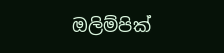ඔලිම්පික්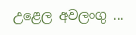උළෙල අවලංගු ...